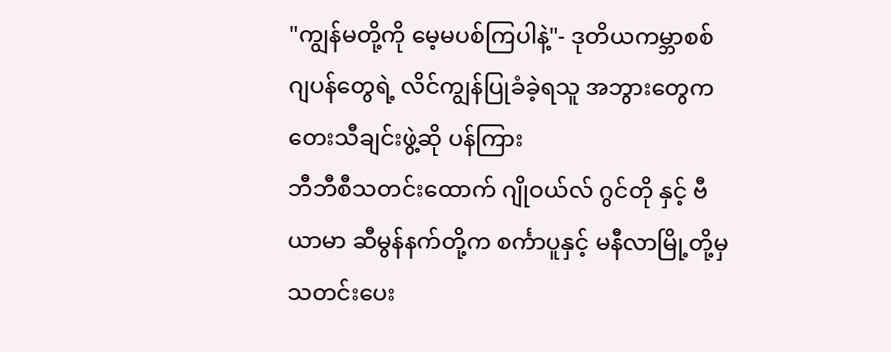"ကျွန်မတို့ကို မေ့မပစ်ကြပါနဲ့"- ဒုတိယကမ္ဘာစစ် ဂျပန်တွေရဲ့ လိင်ကျွန်ပြုခံခဲ့ရသူ အဘွားတွေက တေးသီချင်းဖွဲ့ဆို ပန်ကြား
ဘီဘီစီသတင်းထောက် ဂျိုဝယ်လ် ဂွင်တို နှင့် ဗီယာမာ ဆီမွန်နက်တို့က စင်္ကာပူနှင့် မနီလာမြို့တို့မှ သတင်းပေး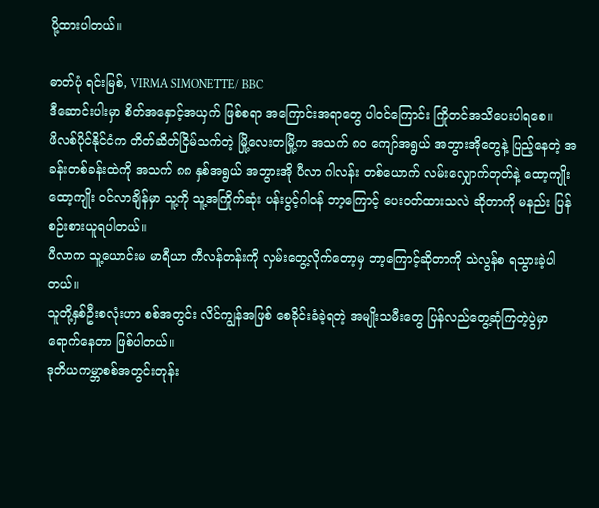ပို့ထားပါတယ်။

ဓာတ်ပုံ ရင်းမြစ်, VIRMA SIMONETTE/ BBC
ဒီဆောင်းပါးမှာ စိတ်အနှောင့်အယှက် ဖြစ်စရာ အကြောင်းအရာတွေ ပါဝင်ကြောင်း ကြိုတင်အသိပေးပါရစေ။
ဖိလစ်ပိုင်နိုင်ငံက တိတ်ဆိတ်ငြိမ်သက်တဲ့ မြို့လေးတမြို့က အသက် ၈၀ ကျော်အရွယ် အဘွားအိုတွေနဲ့ ပြည့်နေတဲ့ အခန်းတစ်ခန်းထဲကို အသက် ၈၈ နှစ်အရွယ် အဘွားအို ပီလာ ဂါလန်း တစ်ယောက် လမ်းလျှောက်တုတ်နဲ့ ထော့ကျိုး ထော့ကျိုး ဝင်လာချိန်မှာ သူ့ကို သူ့အကြိုက်ဆုံး ပန်းပွင့်ဂါဝန် ဘာ့ကြောင့် ပေးဝတ်ထားသလဲ ဆိုတာကို မနည်း ပြန်စဉ်းစားယူရပါတယ်။
ပီလာက သူ့ယောင်းမ မာရီယာ ကီလန်တန်းကို လှမ်းတွေ့လိုက်တော့မှ ဘာ့ကြောင့်ဆိုတာကို သဲလွန်စ ရသွားခဲ့ပါတယ်။
သူတို့နှစ်ဦးစလုံးဟာ စစ်အတွင်း လိင်ကျွန်အဖြစ် စေခိုင်းခံခဲ့ရတဲ့ အမျိုးသမီးတွေ ပြန်လည်တွေ့ဆုံကြတဲ့ပွဲမှာ ရောက်နေတာ ဖြစ်ပါတယ်။
ဒုတိယကမ္ဘာစစ်အတွင်းတုန်း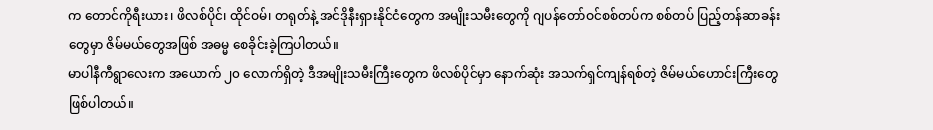က တောင်ကိုရီးယား၊ ဖိလစ်ပိုင်၊ ထိုင်ဝမ်၊ တရုတ်နဲ့ အင်ဒိုနီးရှားနိုင်ငံတွေက အမျိုးသမီးတွေကို ဂျပန်တော်ဝင်စစ်တပ်က စစ်တပ် ပြည့်တန်ဆာခန်းတွေမှာ ဇိမ်မယ်တွေအဖြစ် အဓမ္မ စေခိုင်းခဲ့ကြပါတယ်။
မာပါနီကီရွာလေးက အယောက် ၂၀ လောက်ရှိတဲ့ ဒီအမျိုးသမီးကြီးတွေက ဖိလစ်ပိုင်မှာ နောက်ဆုံး အသက်ရှင်ကျန်ရစ်တဲ့ ဇိမ်မယ်ဟောင်းကြီးတွေ ဖြစ်ပါတယ်။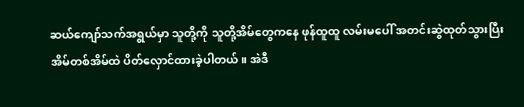ဆယ်ကျော်သက်အရွယ်မှာ သူတို့ကို သူတို့အိမ်တွေကနေ ဖုန်ထူထူ လမ်းမပေါ် အတင်းဆွဲထုတ်သွားပြီး အိမ်တစ်အိမ်ထဲ ပိတ်လှောင်ထားခဲ့ပါတယ်။ အဲဒီ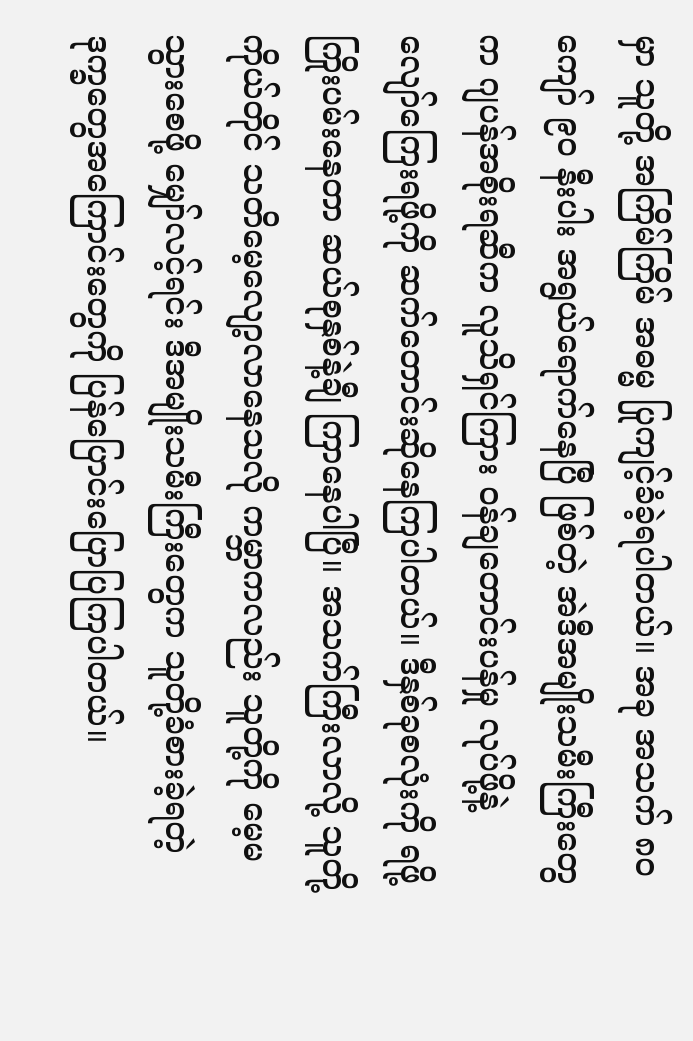မှာ သူတို့ အကြိမ်ကြိမ် အဓမ္မ ပြုကျင့်ခံခဲ့ရပါတယ်။ အခု အသက် ၈၀ ကျော် ၉၀ နီးပါး အရွယ်ရောက်နေပြီ ဖြစ်တဲ့ အဲဒီအမျိုးသမီးကြီးတွေက ဂျပန်အစိုးရဆီက လူသိရှင်ကြား ဝန်ချတောင်းပန်မှု လုပ်ဖို့နဲ့ လျော်ကြေးရဖို့ကို ဆက်တောင်းဆိုနေကြပါတယ်။ ဒီနှစ်ခုစလုံးကို ရဖို့ ကြိုးပမ်းနေတာ ဆယ်စုနှစ်နဲ့ချီ ကြာနေပါပြီ။ အသက်ကြီးလာလို့ သူတို့ကိုယ်တိုင် သတိမေ့လျော့လာနေသလို ကမ္ဘာကလည်း သူတို့ကို မေ့မသွားစေဖို့ မျှော်လင့်ရင်း ဒီအမျိုးသမီးကြီးတွေက သူတို့ခံစားခဲ့ရတဲ့ ဒုက္ခတွေအကြောင်းတွေကို ပြန်ပြောင်းပြောပြကြပါတယ်။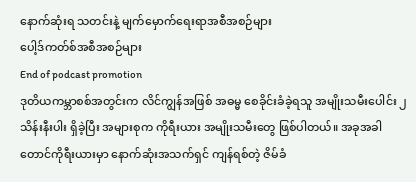နောက်ဆုံးရ သတင်းနဲ့ မျက်မှောက်ရေးရာအစီအစဉ်များ
ပေါ့ဒ်ကတ်စ်အစီအစဉ်များ
End of podcast promotion
ဒုတိယကမ္ဘာစစ်အတွင်းက လိင်ကျွန်အဖြစ် အဓမ္မ စေခိုင်းခံခဲ့ရသူ အမျိုးသမီးပေါင်း ၂ သိန်းနီးပါး ရှိခဲ့ပြီး အများစုက ကိုရီးယား အမျိုးသမီးတွေ ဖြစ်ပါတယ်။ အခုအခါ တောင်ကိုရီးယားမှာ နောက်ဆုံးအသက်ရှင် ကျန်ရစ်တဲ့ ဇိမ်ခံ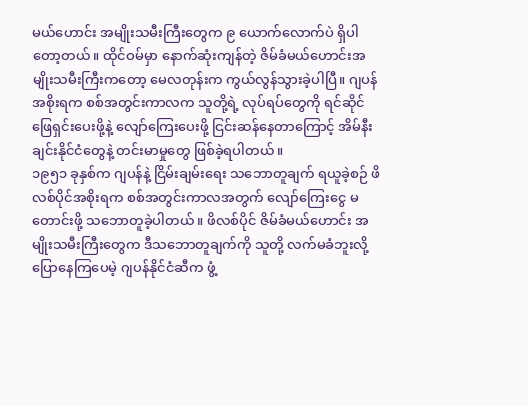မယ်ဟောင်း အမျိုးသမီးကြီးတွေက ၉ ယောက်လောက်ပဲ ရှိပါတော့တယ်။ ထိုင်ဝမ်မှာ နောက်ဆုံးကျန်တဲ့ ဇိမ်ခံမယ်ဟောင်းအမျိုးသမီးကြီးကတော့ မေလတုန်းက ကွယ်လွန်သွားခဲ့ပါပြီ။ ဂျပန်အစိုးရက စစ်အတွင်းကာလက သူတို့ရဲ့ လုပ်ရပ်တွေကို ရင်ဆိုင်ဖြေရှင်းပေးဖို့နဲ့ လျော်ကြေးပေးဖို့ ငြင်းဆန်နေတာကြောင့် အိမ်နီးချင်းနိုင်ငံတွေနဲ့ တင်းမာမှုတွေ ဖြစ်ခဲ့ရပါတယ်။
၁၉၅၁ ခုနှစ်က ဂျပန်နဲ့ ငြိမ်းချမ်းရေး သဘောတူချက် ရယူခဲ့စဉ် ဖိလစ်ပိုင်အစိုးရက စစ်အတွင်းကာလအတွက် လျော်ကြေးငွေ မတောင်းဖို့ သဘောတူခဲ့ပါတယ်။ ဖိလစ်ပိုင် ဇိမ်ခံမယ်ဟောင်း အမျိုးသမီးကြီးတွေက ဒီသဘောတူချက်ကို သူတို့ လက်မခံဘူးလို့ ပြောနေကြပေမဲ့ ဂျပန်နိုင်ငံဆီက ဖွံ့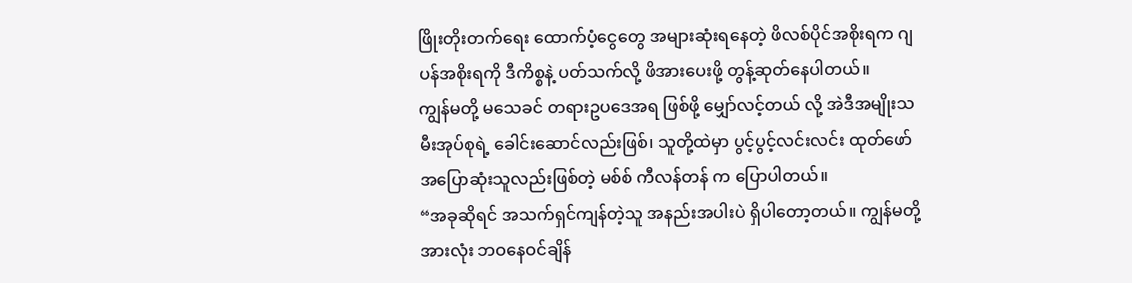ဖြိုးတိုးတက်ရေး ထောက်ပံ့ငွေတွေ အများဆုံးရနေတဲ့ ဖိလစ်ပိုင်အစိုးရက ဂျပန်အစိုးရကို ဒီကိစ္စနဲ့ ပတ်သက်လို့ ဖိအားပေးဖို့ တွန့်ဆုတ်နေပါတယ်။
ကျွန်မတို့ မသေခင် တရားဥပဒေအရ ဖြစ်ဖို့ မျှော်လင့်တယ် လို့ အဲဒီအမျိုးသမီးအုပ်စုရဲ့ ခေါင်းဆောင်လည်းဖြစ်၊ သူတို့ထဲမှာ ပွင့်ပွင့်လင်းလင်း ထုတ်ဖော်အပြောဆုံးသူလည်းဖြစ်တဲ့ မစ်စ် ကီလန်တန် က ပြောပါတယ်။
“အခုဆိုရင် အသက်ရှင်ကျန်တဲ့သူ အနည်းအပါးပဲ ရှိပါတော့တယ်။ ကျွန်မတို့အားလုံး ဘဝနေဝင်ချိန်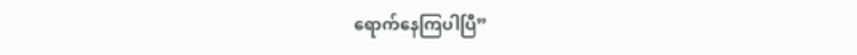ရောက်နေကြပါပြီ”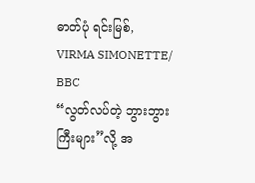ဓာတ်ပုံ ရင်းမြစ်, VIRMA SIMONETTE/ BBC
“လွတ်လပ်တဲ့ ဘွားဘွားကြီးများ”လို့ အ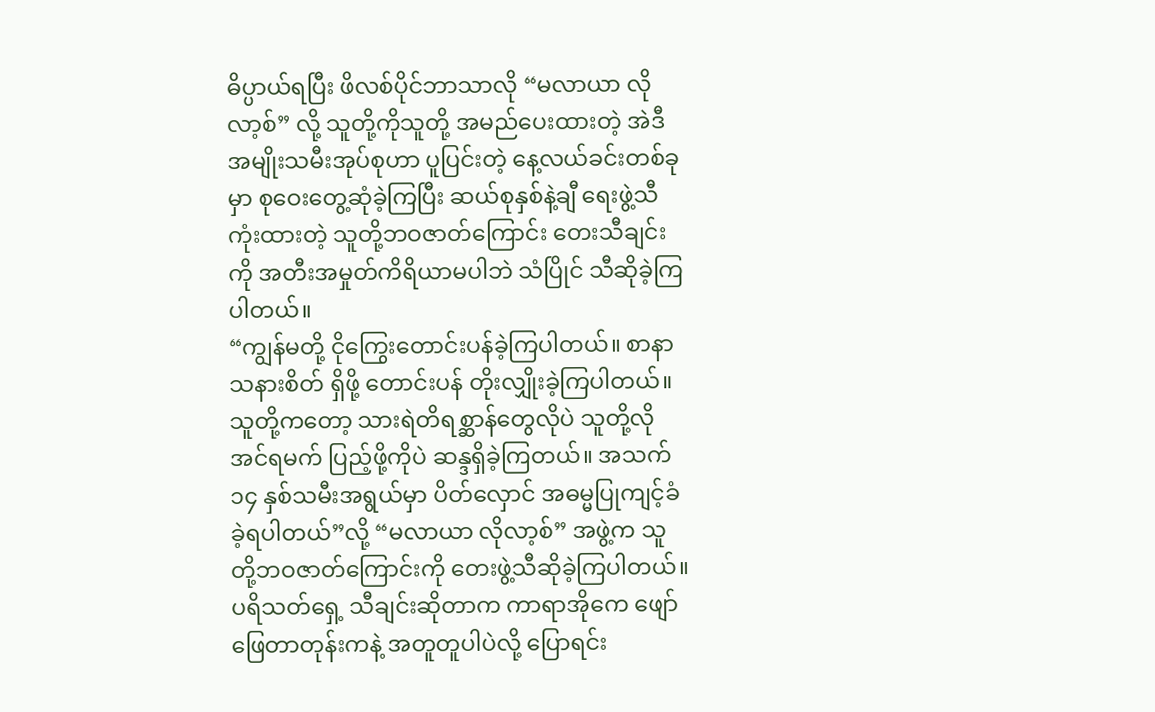ဓိပ္ပာယ်ရပြီး ဖိလစ်ပိုင်ဘာသာလို “မလာယာ လိုလာ့စ်” လို့ သူတို့ကိုသူတို့ အမည်ပေးထားတဲ့ အဲဒီအမျိုးသမီးအုပ်စုဟာ ပူပြင်းတဲ့ နေ့လယ်ခင်းတစ်ခုမှာ စုဝေးတွေ့ဆုံခဲ့ကြပြီး ဆယ်စုနှစ်နဲ့ချီ ရေးဖွဲ့သီကုံးထားတဲ့ သူတို့ဘဝဇာတ်ကြောင်း တေးသီချင်းကို အတီးအမှုတ်ကိရိယာမပါဘဲ သံပြိုင် သီဆိုခဲ့ကြပါတယ်။
“ကျွန်မတို့ ငိုကြွေးတောင်းပန်ခဲ့ကြပါတယ်။ စာနာသနားစိတ် ရှိဖို့ တောင်းပန် တိုးလျှိုးခဲ့ကြပါတယ်။ သူတို့ကတော့ သားရဲတိရစ္ဆာန်တွေလိုပဲ သူတို့လိုအင်ရမက် ပြည့်ဖို့ကိုပဲ ဆန္ဒရှိခဲ့ကြတယ်။ အသက် ၁၄ နှစ်သမီးအရွယ်မှာ ပိတ်လှောင် အဓမ္မပြုကျင့်ခံခဲ့ရပါတယ်”လို့ “မလာယာ လိုလာ့စ်” အဖွဲ့က သူတို့ဘဝဇာတ်ကြောင်းကို တေးဖွဲ့သီဆိုခဲ့ကြပါတယ်။
ပရိသတ်ရှေ့ သီချင်းဆိုတာက ကာရာအိုကေ ဖျော်ဖြေတာတုန်းကနဲ့ အတူတူပါပဲလို့ ပြောရင်း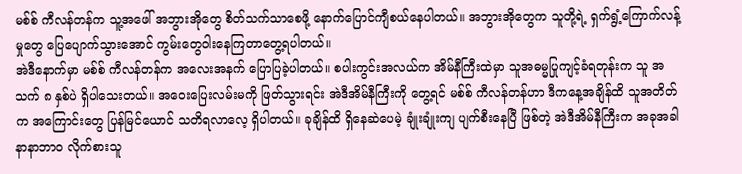မစ်စ် ကီလန်တန်က သူ့အဖေါ် အဘွားအိုတွေ စိတ်သက်သာစေဖို့ နောက်ပြောင်ကျီစယ်နေပါတယ်။ အဘွားအိုတွေက သူတို့ရဲ့ ရှက်ရွံ့ကြောက်လန့်မှုတွေ ပြေပျောက်သွားအောင် ကွမ်းတွေဝါးနေကြတာတွေ့ရပါတယ်။
အဲဒီနောက်မှာ မစ်စ် ကီလန်တန်က အလေးအနက် ပြောပြခဲ့ပါတယ်။ စပါးကွင်းအလယ်က အိမ်နီကြီးထဲမှာ သူအဓမ္မပြုကျင့်ခံရတုန်းက သူ အသက် ၈ နှစ်ပဲ ရှိပါသေးတယ်။ အဝေးပြေးလမ်းမကို ဖြတ်သွားရင်း အဲဒီအိမ်နီကြီးကို တွေ့ရင် မစ်စ် ကီလန်တန်ဟာ ဒီကနေ့အချိန်ထိ သူအတိတ်က အကြောင်းတွေ ပြန်မြင်ယောင် သတိရလာလေ့ ရှိပါတယ်။ ခုချိန်ထိ ရှိနေဆဲပေမဲ့ ချုံးချုံးကျ ပျက်စီးနေပြီ ဖြစ်တဲ့ အဲဒီအိမ်နီကြီးက အခုအခါ နာနာဘာဝ လိုက်စားသူ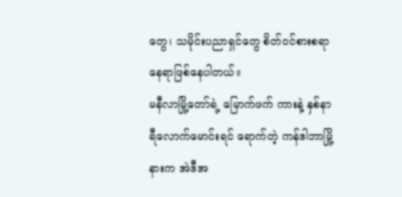တွေ၊ သမိုင်းပညာရှင်တွေ စိတ်ဝင်စားစရာ နေရာဖြစ်နေပါတယ်။
မနီလာမြို့တော်ရဲ့ မြောက်ဖက် ကားနဲ့ နှစ်နာရီလောက်မောင်းရင် ရောက်တဲ့ ကန်ဒါဘာမြို့နားက အဲဒီအ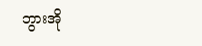ဘွားအို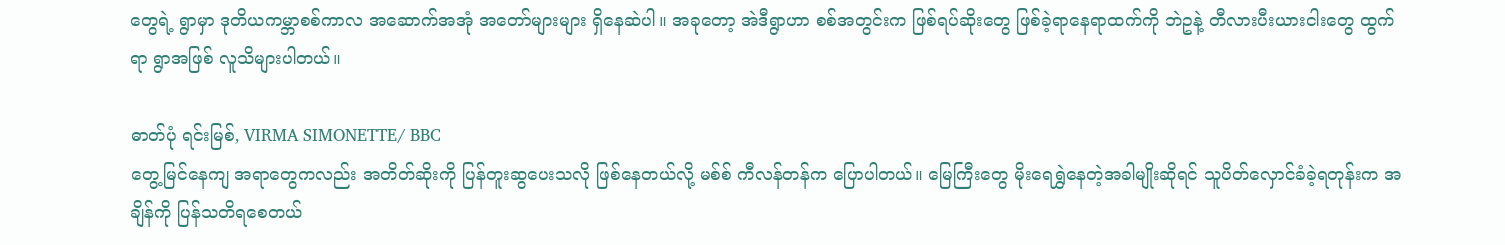တွေရဲ့ ရွာမှာ ဒုတိယကမ္ဘာစစ်ကာလ အဆောက်အအုံ အတော်များများ ရှိနေဆဲပါ။ အခုတော့ အဲဒီရွာဟာ စစ်အတွင်းက ဖြစ်ရပ်ဆိုးတွေ ဖြစ်ခဲ့ရာနေရာထက်ကို ဘဲဥနဲ့ တီလားပီးယားငါးတွေ ထွက်ရာ ရွာအဖြစ် လူသိများပါတယ်။

ဓာတ်ပုံ ရင်းမြစ်, VIRMA SIMONETTE/ BBC
တွေ့မြင်နေကျ အရာတွေကလည်း အတိတ်ဆိုးကို ပြန်တူးဆွပေးသလို ဖြစ်နေတယ်လို့ မစ်စ် ကီလန်တန်က ပြောပါတယ်။ မြေကြီးတွေ မိုးရေရွှဲနေတဲ့အခါမျိုးဆိုရင် သူပိတ်လှောင်ခံခဲ့ရတုန်းက အချိန်ကို ပြန်သတိရစေတယ်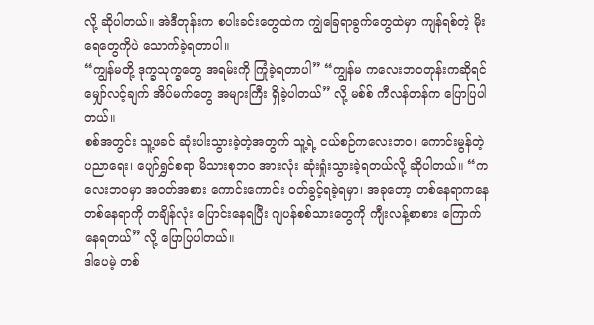လို့ ဆိုပါတယ်။ အဲဒီတုန်းက စပါးခင်းတွေထဲက ကျွဲခြေရာခွက်တွေထဲမှာ ကျန်ရစ်တဲ့ မိုးရေတွေကိုပဲ သောက်ခဲ့ရတာပါ။
“ကျွန်မတို့ ဒုက္ခသုက္ခတွေ အရမ်းကို ကြုံခဲ့ရတာပါ” “ကျွန်မ ကလေးဘဝတုန်းကဆိုရင် မျှော်လင့်ချက် အိပ်မက်တွေ အများကြီး ရှိခဲ့ပါတယ်” လို့ မစ်စ် ကီလန်တန်က ပြောပြပါတယ်။
စစ်အတွင်း သူ့ဖခင် ဆုံးပါးသွားခဲ့တဲ့အတွက် သူ့ရဲ့ ငယ်စဉ်ကလေးဘဝ၊ ကောင်းမွန်တဲ့ ပညာရေး၊ ပျော်ရွှင်စရာ မိသားစုဘဝ အားလုံး ဆုံးရှုံးသွားခဲ့ရတယ်လို့ ဆိုပါတယ်။ “ကလေးဘဝမှာ အဝတ်အစား ကောင်းကောင်း ဝတ်ခွင့်ရခဲ့ရမှာ၊ အခုတော့ တစ်နေရာကနေ တစ်နေရာကို တချိန်လုံး ပြောင်းနေရပြီး ဂျပန်စစ်သားတွေကို ကျီးလန့်စာစား ကြောက်နေရတယ်” လို့ ပြောပြပါတယ်။
ဒါပေမဲ့ တစ်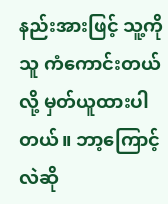နည်းအားဖြင့် သူ့ကိုသူ ကံကောင်းတယ်လို့ မှတ်ယူထားပါတယ်။ ဘာ့ကြောင့်လဲဆို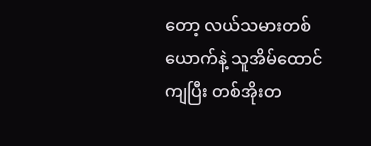တော့ လယ်သမားတစ်ယောက်နဲ့ သူအိမ်ထောင်ကျပြီး တစ်အိုးတ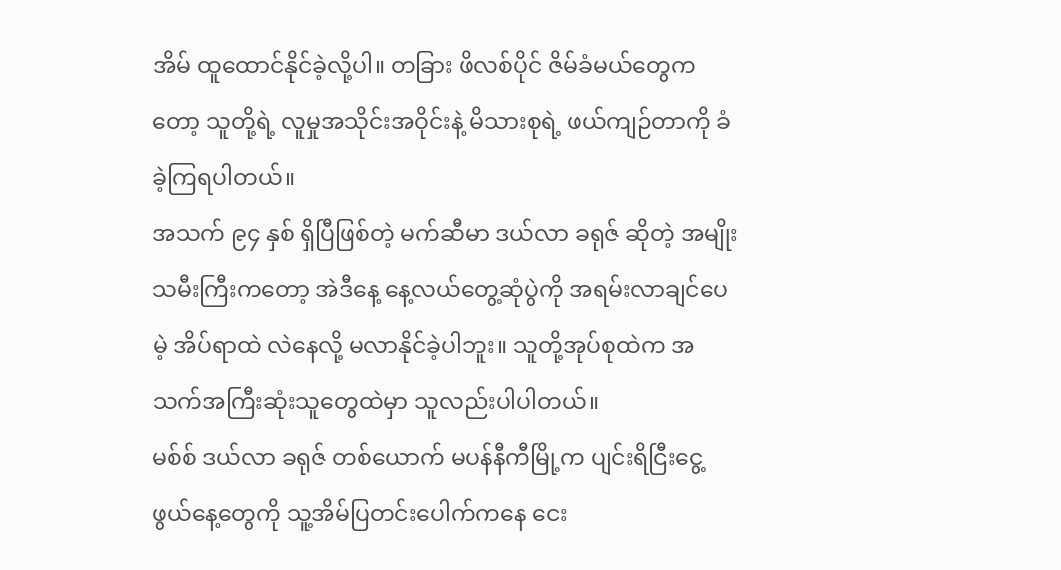အိမ် ထူထောင်နိုင်ခဲ့လို့ပါ။ တခြား ဖိလစ်ပိုင် ဇိမ်ခံမယ်တွေကတော့ သူတို့ရဲ့ လူမှုအသိုင်းအဝိုင်းနဲ့ မိသားစုရဲ့ ဖယ်ကျဉ်တာကို ခံခဲ့ကြရပါတယ်။
အသက် ၉၄ နှစ် ရှိပြီဖြစ်တဲ့ မက်ဆီမာ ဒယ်လာ ခရုဇ် ဆိုတဲ့ အမျိုးသမီးကြီးကတော့ အဲဒီနေ့ နေ့လယ်တွေ့ဆုံပွဲကို အရမ်းလာချင်ပေမဲ့ အိပ်ရာထဲ လဲနေလို့ မလာနိုင်ခဲ့ပါဘူး။ သူတို့အုပ်စုထဲက အသက်အကြီးဆုံးသူတွေထဲမှာ သူလည်းပါပါတယ်။
မစ်စ် ဒယ်လာ ခရုဇ် တစ်ယောက် မပန်နီကီမြို့က ပျင်းရိငြီးငွေ့ဖွယ်နေ့တွေကို သူ့အိမ်ပြတင်းပေါက်ကနေ ငေး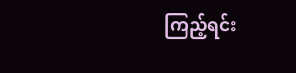ကြည့်ရင်း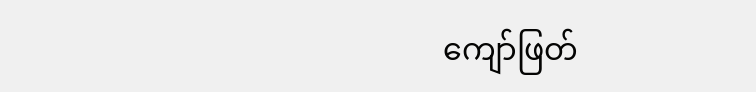ကျော်ဖြတ်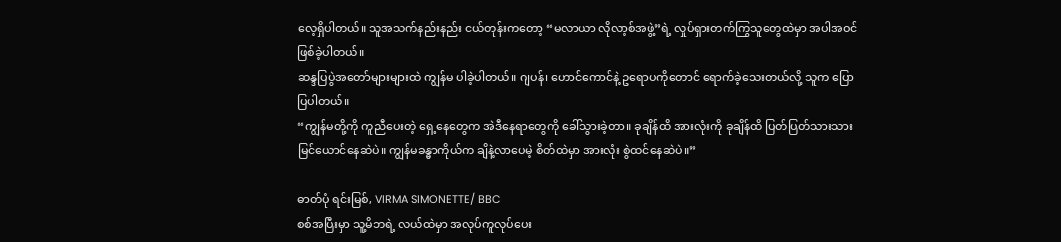လေ့ရှိပါတယ်။ သူအသက်နည်းနည်း ငယ်တုန်းကတော့ “မလာယာ လိုလာ့စ်အဖွဲ့”ရဲ့ လှုပ်ရှားတက်ကြွသူတွေထဲမှာ အပါအဝင် ဖြစ်ခဲ့ပါတယ်။
ဆန္ဒပြပွဲအတော်များများထဲ ကျွန်မ ပါခဲ့ပါတယ်။ ဂျပန်၊ ဟောင်ကောင်နဲ့ ဥရောပကိုတောင် ရောက်ခဲ့သေးတယ်လို့ သူက ပြောပြပါတယ်။
“ကျွန်မတို့ကို ကူညီပေးတဲ့ ရှေ့နေတွေက အဲဒီနေရာတွေကို ခေါ်သွားခဲ့တာ။ ခုချိန်ထိ အားလုံးကို ခုချိန်ထိ ပြတ်ပြတ်သားသား မြင်ယောင်နေဆဲပဲ။ ကျွန်မခန္ဓာကိုယ်က ချိနဲ့လာပေမဲ့ စိတ်ထဲမှာ အားလုံး စွဲထင်နေဆဲပဲ။”

ဓာတ်ပုံ ရင်းမြစ်, VIRMA SIMONETTE/ BBC
စစ်အပြီးမှာ သူ့မိဘရဲ့ လယ်ထဲမှာ အလုပ်ကူလုပ်ပေး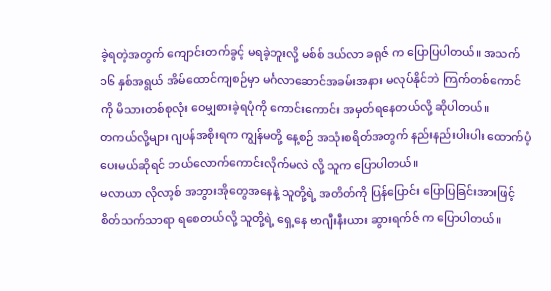ခဲ့ရတဲ့အတွက် ကျောင်းတက်ခွင့် မရခဲ့ဘူးလို့ မစ်စ် ဒယ်လာ ခရုဇ် က ပြောပြပါတယ်။ အသက် ၁၆ နှစ်အရွယ် အိမ်ထောင်ကျစဉ်မှာ မင်္ဂလာဆောင်အခမ်းအနား မလုပ်နိုင်ဘဲ ကြက်တစ်ကောင်ကို မိသားတစ်စုလုံး ဝေမျှစားခဲ့ရပုံကို ကောင်းကောင်း အမှတ်ရနေတယ်လို့ ဆိုပါတယ်။
တကယ်လို့များ ဂျပန်အစိုးရက ကျွန်မတို့ နေ့စဉ် အသုံးစရိတ်အတွက် နည်းနည်းပါးပါး ထောက်ပံ့ပေးမယ်ဆိုရင် ဘယ်လောက်ကောင်းလိုက်မလဲ လို့ သူက ပြောပါတယ်။
မလာယာ လိုလာ့စ် အဘွားအိုတွေအနေနဲ့ သူတို့ရဲ့ အတိတ်ကို ပြန်ပြောင်း ပြောပြခြင်းအားဖြင့် စိတ်သက်သာရာ ရစေတယ်လို့ သူတို့ရဲ့ ရှေ့နေ ဗာဂျီးနီးယား ဆွားရက်ဇ် က ပြောပါတယ်။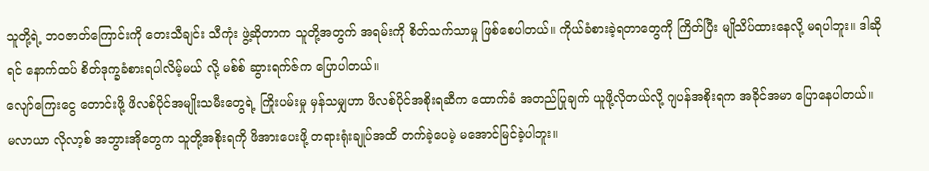သူတို့ရဲ့ ဘဝဇာတ်ကြောင်းကို တေးသီချင်း သီကုံး ဖွဲ့ဆိုတာက သူတို့အတွက် အရမ်းကို စိတ်သက်သာမှု ဖြစ်စေပါတယ်။ ကိုယ်ခံစားခဲ့ရတာတွေကို ကြိတ်ပြီး မျိုသိပ်ထားနေလို့ မရပါဘူး။ ဒါဆိုရင် နောက်ထပ် စိတ်ဒုက္ခခံစားရပါလိမ့်မယ် လို့ မစ်စ် ဆွားရက်ဇ်က ပြောပါတယ်။
လျော်ကြေးငွေ တောင်းဖို့ ဖိလစ်ပိုင်အမျိုးသမီးတွေရဲ့ ကြိုးပမ်းမှု မှန်သမျှဟာ ဖိလစ်ပိုင်အစိုးရဆီက ထောက်ခံ အတည်ပြုချက် ယူဖို့လိုတယ်လို့ ဂျပန်အစိုးရက အခိုင်အမာ ပြောနေပါတယ်။
မလာယာ လိုလာ့စ် အဘွားအိုတွေက သူတို့အစိုးရကို ဖိအားပေးဖို့ တရားရုံးချုပ်အထိ တက်ခဲ့ပေမဲ့ မအောင်မြင်ခဲ့ပါဘူး။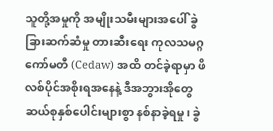သူတို့အမှုကို အမျိုးသမီးများအပေါ် ခွဲခြားဆက်ဆံမှု တားဆီးရေး ကုလသမဂ္ဂ ကော်မတီ (Cedaw) အထိ တင်ခဲ့ရာမှာ ဖိလစ်ပိုင်အစိုးရအနေနဲ့ ဒီအဘွားအိုတွေ ဆယ်စုနှစ်ပေါင်းများစွာ နစ်နာခဲ့ရမှု၊ ခွဲ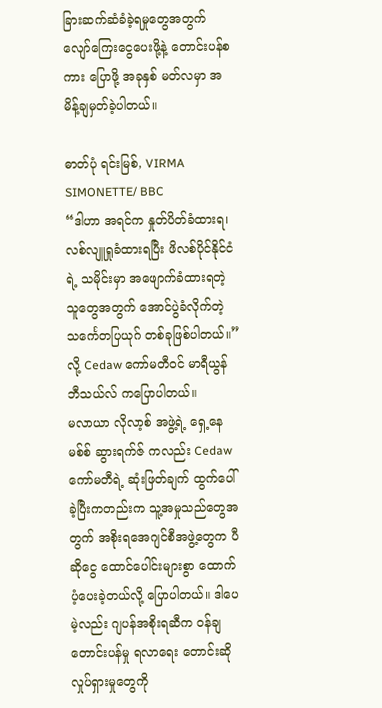ခြားဆက်ဆံခံခဲ့ရမှုတွေအတွက် လျော်ကြေးငွေပေးဖို့နဲ့ တောင်းပန်စကား ပြောဖို့ အခုနှစ် မတ်လမှာ အမိန့်ချမှတ်ခဲ့ပါတယ်။

ဓာတ်ပုံ ရင်းမြစ်, VIRMA SIMONETTE/ BBC
“ဒါဟာ အရင်က နှုတ်ပိတ်ခံထားရ၊ လစ်လျူရှုခံထားရပြီး ဖိလစ်ပိုင်နိုင်ငံရဲ့ သမိုင်းမှာ အဖျောက်ခံထားရတဲ့ သူတွေအတွက် အောင်ပွဲခံလိုက်တဲ့ သင်္ကေတပြယုဂ် တစ်ခုဖြစ်ပါတယ်။”လို့ Cedaw ကော်မတီဝင် မာရီယွန် ဘီသယ်လ် ကပြောပါတယ်။
မလာယာ လိုလာ့စ် အဖွဲ့ရဲ့ ရှေ့နေ မစ်စ် ဆွားရက်ဇ် ကလည်း Cedaw ကော်မတီရဲ့ ဆုံးဖြတ်ချက် ထွက်ပေါ်ခဲ့ပြီးကတည်းက သူ့အမှုသည်တွေအတွက် အစိုးရအေဂျင်စီအဖွဲ့တွေက ပီဆိုငွေ ထောင်ပေါင်းများစွာ ထောက်ပံ့ပေးခဲ့တယ်လို့ ပြောပါတယ်။ ဒါပေမဲ့လည်း ဂျပန်အစိုးရဆီက ဝန်ချတောင်းပန်မှု ရလာရေး တောင်းဆိုလှုပ်ရှားမှုတွေကို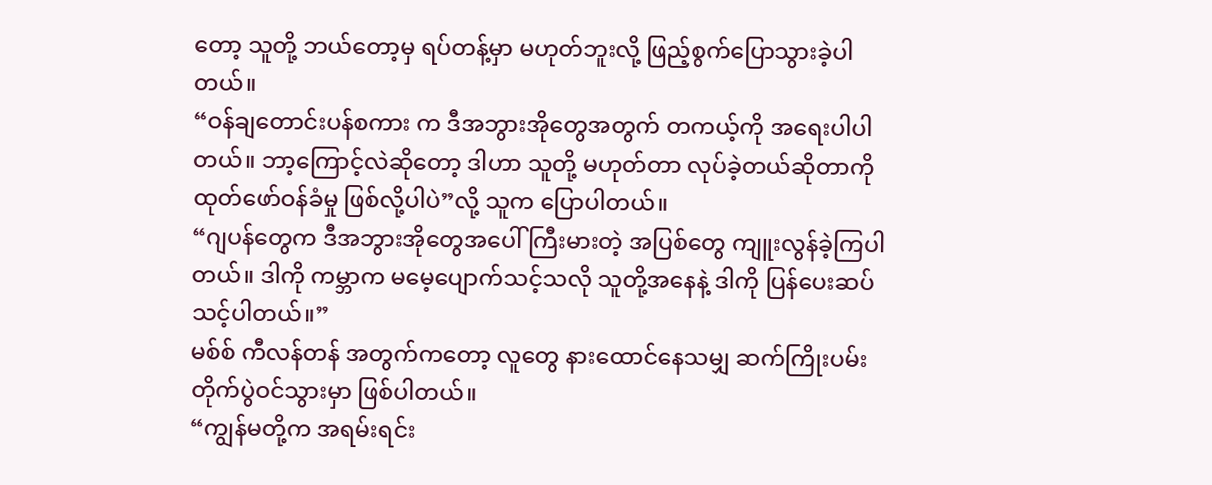တော့ သူတို့ ဘယ်တော့မှ ရပ်တန့်မှာ မဟုတ်ဘူးလို့ ဖြည့်စွက်ပြောသွားခဲ့ပါတယ်။
“ဝန်ချတောင်းပန်စကား က ဒီအဘွားအိုတွေအတွက် တကယ့်ကို အရေးပါပါတယ်။ ဘာ့ကြောင့်လဲဆိုတော့ ဒါဟာ သူတို့ မဟုတ်တာ လုပ်ခဲ့တယ်ဆိုတာကို ထုတ်ဖော်ဝန်ခံမှု ဖြစ်လို့ပါပဲ”လို့ သူက ပြောပါတယ်။
“ဂျပန်တွေက ဒီအဘွားအိုတွေအပေါ် ကြီးမားတဲ့ အပြစ်တွေ ကျူးလွန်ခဲ့ကြပါတယ်။ ဒါကို ကမ္ဘာက မမေ့ပျောက်သင့်သလို သူတို့အနေနဲ့ ဒါကို ပြန်ပေးဆပ်သင့်ပါတယ်။”
မစ်စ် ကီလန်တန် အတွက်ကတော့ လူတွေ နားထောင်နေသမျှ ဆက်ကြိုးပမ်း တိုက်ပွဲဝင်သွားမှာ ဖြစ်ပါတယ်။
“ကျွန်မတို့က အရမ်းရင်း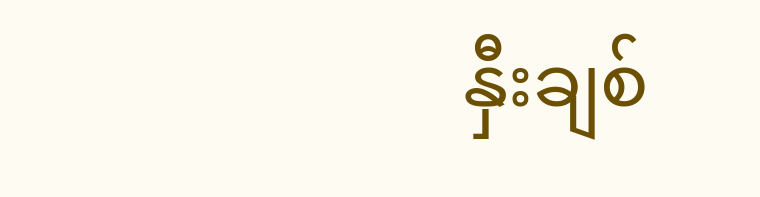နှီးချစ်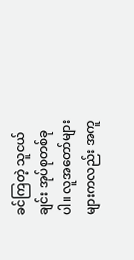ခင်ကြတဲ့ သူငယ်ချင်း အုပ်စုတစ်ခုပါ။ လူအတော်များများကလည်း အကူ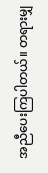အညီပေးကြပါတယ်။ တရားမျှ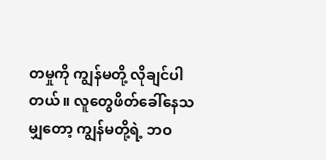တမှုကို ကျွန်မတို့ လိုချင်ပါတယ်။ လူတွေဖိတ်ခေါ်နေသမျှတော့ ကျွန်မတို့ရဲ့ ဘဝ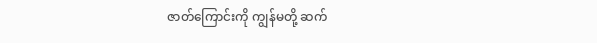ဇာတ်ကြောင်းကို ကျွန်မတို့ ဆက်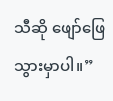သီဆို ဖျော်ဖြေသွားမှာပါ။”